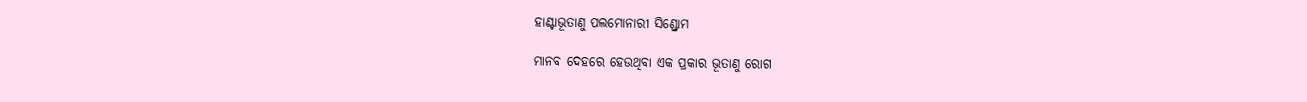ହାଣ୍ଟାଭୂତାଣୁ ପଲମୋନାରୀ ସିଣ୍ଡ୍ରୋମ

ମାନବ ଦେହରେ ହେଉଥିବା ଏକ ପ୍ରକାର ଭୂତାଣୁ ରୋଗ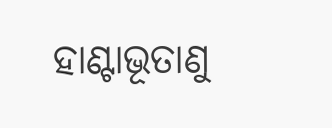ହାଣ୍ଟାଭୂତାଣୁ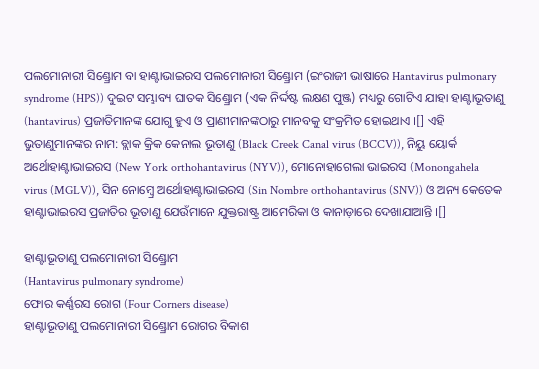ପଲମୋନାରୀ ସିଣ୍ଡ୍ରୋମ ବା ହାଣ୍ଟାଭାଇରସ ପଲମୋନାରୀ ସିଣ୍ଡ୍ରୋମ (ଇଂରାଜୀ ଭାଷାରେ Hantavirus pulmonary syndrome (HPS)) ଦୁଇଟ ସମ୍ଭାବ୍ୟ ଘାତକ ସିଣ୍ଡ୍ରୋମ (ଏକ ନିର୍ଦ୍ଦଷ୍ଟ ଲକ୍ଷଣ ପୁଞ୍ଜ) ମଧ୍ୟରୁ ଗୋଟିଏ ଯାହା ହାଣ୍ଟାଭୂତାଣୁ (hantavirus) ପ୍ରଜାତିମାନଙ୍କ ଯୋଗୁ ହୁଏ ଓ ପ୍ରାଣୀମାନଙ୍କଠାରୁ ମାନବକୁ ସଂକ୍ରମିତ ହୋଇଥାଏ ।[] ଏହି ଭୁତାଣୁମାନଙ୍କର ନାମ: ବ୍ଲାକ କ୍ରିକ କେନାଲ ଭୂତାଣୁ (Black Creek Canal virus (BCCV)), ନିୟୁ ୟୋର୍କ ଅର୍ଥୋହାଣ୍ଟାଭାଇରସ (New York orthohantavirus (NYV)), ମୋନୋହାଗେଲା ଭାଇରସ (Monongahela virus (MGLV)), ସିନ ନୋମ୍ବ୍ରେ ଅର୍ଥୋହାଣ୍ଟାଭାଇରସ (Sin Nombre orthohantavirus (SNV)) ଓ ଅନ୍ୟ କେତେକ ହାଣ୍ଟାଭାଇରସ ପ୍ରଜାତିର ଭୂତାଣୁ ଯେଉଁମାନେ ଯୁକ୍ତରାଷ୍ଟ୍ର ଆମେରିକା ଓ କାନାଡ଼ାରେ ଦେଖାଯାଆନ୍ତି ।[]

ହାଣ୍ଟାଭୂତାଣୁ ପଲମୋନାରୀ ସିଣ୍ଡ୍ରୋମ
(Hantavirus pulmonary syndrome)
ଫୋର କର୍ଣ୍ଣରସ ରୋଗ (Four Corners disease)
ହାଣ୍ଟାଭୂତାଣୁ ପଲମୋନାରୀ ସିଣ୍ଡ୍ରୋମ ରୋଗର ବିକାଶ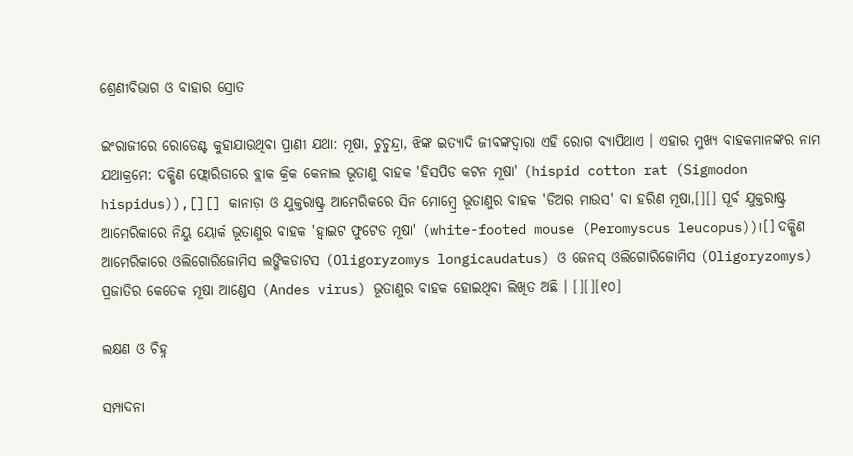ଶ୍ରେଣୀବିଭାଗ ଓ ବାହାର ସ୍ରୋତ

ଇଂରାଜୀରେ ରୋଡେଣ୍ଟ କୁହାଯାଉଥିବା ପ୍ରାଣୀ ଯଥା: ମୂଷା, ଚୁଚୁନ୍ଦ୍ରା, ଝିଙ୍କ ଇତ୍ୟାଦି ଜୀବଙ୍କଦ୍ୱାରା ଏହି ରୋଗ ବ୍ୟାପିଥାଏ । ଏହାର ମୁଖ୍ୟ ବାହକମାନଙ୍କର ନାମ ଯଥାକ୍ରମେ: ଦକ୍ଷିଣ ଫ୍ଲୋରିଡାରେ ବ୍ଲାକ କ୍ରିକ କେନାଲ ଭୂତାଣୁ ବାହକ 'ହିସପିଡ କଟନ ମୂଷା' (hispid cotton rat (Sigmodon hispidus)),[][] କାନାଡ଼ା ଓ ଯୁକ୍ତରାଷ୍ଟ୍ର ଆମେରିକରେ ସିନ ମୋମ୍ବ୍ରେ ଭୂତାଣୁର ବାହକ 'ଡିଅର ମାଉସ' ବା ହରିଣ ମୂଷା,[][] ପୂର୍ବ ଯୁକ୍ତରାଷ୍ଟ୍ର ଆମେରିକାରେ ନିୟୁ ୟୋର୍କ ଭୂତାଣୁର ବାହକ 'ହ୍ୱାଇଟ ଫୁଟେଡ ମୂଷା' (white-footed mouse (Peromyscus leucopus))।[] ଦକ୍ଷିଣ ଆମେରିକାରେ ଓଲିଗୋରିଜୋମିସ ଲଙ୍ଗିକଡାଟସ (Oligoryzomys longicaudatus) ଓ ଜେନସ୍ ଓଲିଗୋରିଜୋମିସ (Oligoryzomys) ପ୍ରଜାତିର କେତେକ ମୂଷା ଆଣ୍ଡେସ (Andes virus) ଭୂତାଣୁର ବାହକ ହୋଇଥିବା ଲିଖିତ ଅଛି । [][][୧୦]

ଲକ୍ଷଣ ଓ ଚିହ୍ନ

ସମ୍ପାଦନା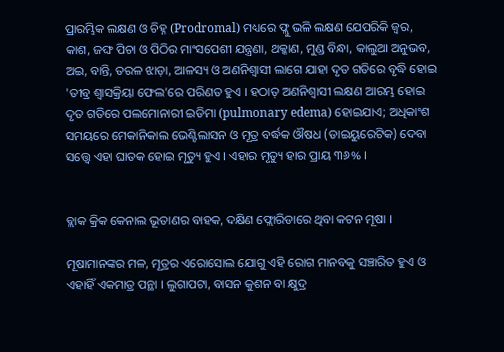ପ୍ରାରମ୍ଭିକ ଲକ୍ଷଣ ଓ ଚିହ୍ନ (Prodromal) ମଧ୍ୟରେ ଫ୍ଲୁ ଭଳି ଲକ୍ଷଣ ଯେପରିକି ଜ୍ୱର, କାଶ, ଜଙ୍ଘ ପିଚା ଓ ପିଠିର ମାଂସପେଶୀ ଯନ୍ତ୍ରଣା, ଥକ୍କାଣ, ମୁଣ୍ଡ ବିନ୍ଧା, କାଲୁଆ ଅନୁଭବ, ଅଇ, ବାନ୍ତି, ତରଳ ଝାଡ଼ା, ଆଳସ୍ୟ ଓ ଅଣନିଶ୍ୱାସୀ ଲାଗେ ଯାହା ଦୃତ ଗତିରେ ବୃଦ୍ଧି ହୋଇ 'ତୀବ୍ର ଶ୍ୱାସକ୍ରିୟା ଫେଲ'ରେ ପରିଣତ ହୁଏ । ହଠାତ୍ ଅଣନିଶ୍ୱାସୀ ଲକ୍ଷଣ ଆରମ୍ଭ ହୋଇ ଦୃତ ଗତିରେ ପଲମୋନାରୀ ଇଡିମା (pulmonary edema) ହୋଇଯାଏ; ଅଧିକାଂଶ ସମୟରେ ମେକାନିକାଲ ଭେଣ୍ଟିଲାସନ ଓ ମୂତ୍ର ବର୍ଦ୍ଧକ ଔଷଧ (ଡାଇୟୁରେଟିକ) ଦେବା ସତ୍ତ୍ୱେ ଏହା ଘାତକ ହୋଇ ମୃତ୍ୟୁ ହୁଏ । ଏହାର ମୃତ୍ୟୁ ହାର ପ୍ରାୟ ୩୬% ।


ବ୍ଲାକ କ୍ରିକ କେନାଲ ଭୂତାଣର ବାହକ, ଦକ୍ଷିଣ ଫ୍ଲୋରିଡାରେ ଥିବା କଟନ ମୂଷା ।

ମୂଷାମାନଙ୍କର ମଳ, ମୂତ୍ରର ଏରୋସୋଲ ଯୋଗୁ ଏହି ରୋଗ ମାନବକୁ ସଞ୍ଚାରିତ ହୁଏ ଓ ଏହାହିଁ ଏକମାତ୍ର ପନ୍ଥା । ଲୁଗାପଟା, ବାସନ କୁଶନ ବା କ୍ଷୁଦ୍ର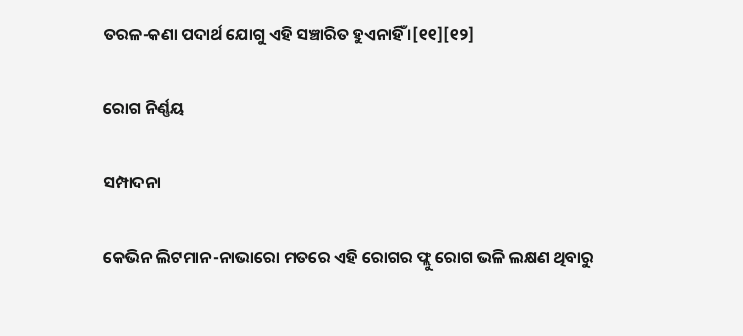ତରଳ-କଣା ପଦାର୍ଥ ଯୋଗୁ ଏହି ସଞ୍ଚାରିତ ହୁଏନାହିଁ ।[୧୧][୧୨]

ରୋଗ ନିର୍ଣ୍ଣୟ

ସମ୍ପାଦନା

କେଭିନ ଲିଟମାନ-ନାଭାରୋ ମତରେ ଏହି ରୋଗର ଫ୍ଲୁ ରୋଗ ଭଳି ଲକ୍ଷଣ ଥିବାରୁ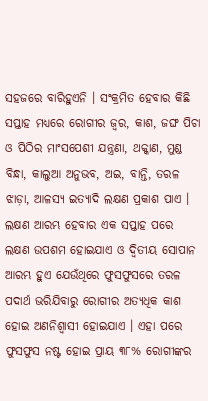ସ‌ହଜରେ ବାରିହୁଏନି । ସଂକ୍ରମିତ ହେବାର କିଛି ସପ୍ତାହ ମଧ୍ୟରେ ରୋଗୀର ଜ୍ୱର, କାଶ, ଜଙ୍ଘ ପିଚା ଓ ପିଠିର ମାଂସପେଶୀ ଯନ୍ତ୍ରଣା, ଥକ୍କାଣ, ମୁଣ୍ଡ ବିନ୍ଧା, କାଲୁଆ ଅନୁଭବ, ଅଇ, ବାନ୍ତି, ତରଳ ଝାଡ଼ା, ଆଳସ୍ୟ ଇତ୍ୟାଦି ଲକ୍ଷଣ ପ୍ରକାଶ ପାଏ । ଲକ୍ଷଣ ଆରମ୍ଭ ହେବାର ଏକ ସପ୍ତାହ ପରେ ଲକ୍ଷଣ ଉପଶମ ହୋଇଯାଏ ଓ ଦ୍ୱିତୀୟ ସୋପାନ ଆରମ୍ଭ ହୁଏ ଯେଉଁଥିରେ ଫୁସଫୁସରେ ତରଳ ପଦାର୍ଥ ଭରିଯିବାରୁ ରୋଗୀର ଅତ୍ୟଧିକ କାଶ ହୋଇ ଅଣନିଶ୍ୱାସୀ ହୋଇଯାଏ । ଏହା ପରେ ଫୁସଫୁସ ନଷ୍ଟ ହୋଇ ପ୍ରାୟ ୩୮% ରୋଗୀଙ୍କର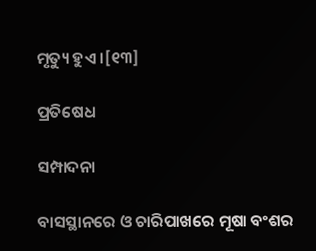ମୃତ୍ୟୁ ହୁଏ ।[୧୩]

ପ୍ରତିଷେଧ

ସମ୍ପାଦନା

ବାସସ୍ଥାନରେ ଓ ଚାରିପାଖରେ ମୂଷା ବଂଶର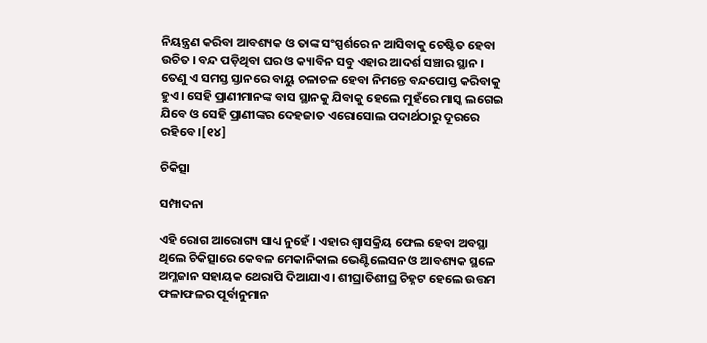ନିୟନ୍ତ୍ରଣ କରିବା ଆବଶ୍ୟକ ଓ ତାଙ୍କ ସଂସ୍ପର୍ଶରେ ନ ଆସିବାକୁ ଚେଷ୍ଟିତ ହେବା ଉଚିତ । ବନ୍ଦ ପଡ଼ିଥିବା ଘର ଓ କ୍ୟାବିନ ସବୁ ଏହାର ଆଦର୍ଶ ସଞ୍ଚାର ସ୍ଥାନ । ତେଣୁ ଏ ସମସ୍ତ ସ୍ତାନରେ ବାୟୁ ଚଳାଚଳ ହେବା ନିମନ୍ତେ ବନ୍ଦପୋସ୍ତ କରିବାକୁ ହୁଏ । ସେହି ପ୍ରାଣୀମାନଙ୍କ ବାସ ସ୍ଥାନ‌କୁ ଯିବାକୁ ହେଲେ ମୁହଁରେ ମାସ୍କ ଲଗେଇ ଯିବେ ଓ ସେହି ପ୍ରାଣୀଙ୍କର ଦେହଜାତ ଏରୋସୋଲ ପଦାର୍ଥଠାରୁ ଦୂରରେ ରହିବେ ।[୧୪]

ଚିକିତ୍ସା

ସମ୍ପାଦନା

ଏହି ରୋଗ ଆରୋଗ୍ୟ ସାଧ୍ୟ ନୁହେଁ । ଏହାର ଶ୍ୱାସକ୍ରିୟ ଫେଲ ହେବା ଅବସ୍ଥା ଥିଲେ ଚିକିତ୍ସାରେ କେବଳ ମେକାନିକାଲ ଭେଣ୍ଟିଲେସନ ଓ ଆବଶ୍ୟକ ସ୍ଥଳେ ଅମ୍ଳଜାନ ସ‌ହାୟକ ଥେରାପି ଦିଆଯାଏ । ଶୀଘ୍ରାତିଶୀଘ୍ର ଚିହ୍ନଟ ହେଲେ ଉତ୍ତମ ଫଳାଫଳର ପୂର୍ବାନୁମାନ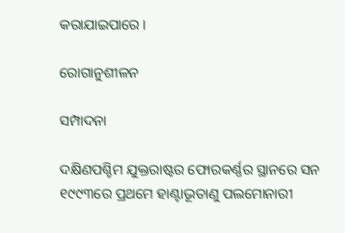କରାଯାଇପାରେ ।

ରୋଗାନୁଶୀଳନ

ସମ୍ପାଦନା

ଦକ୍ଷିଣପଶ୍ଚିମ ଯୁକ୍ତରାଷ୍ଟର ଫୋରକର୍ଣ୍ଣର ସ୍ଥାନରେ ସନ ୧୯୯୩ରେ ପ୍ରଥମେ ହାଣ୍ଟାଭୂତାଣୁ ପଲମୋନାରୀ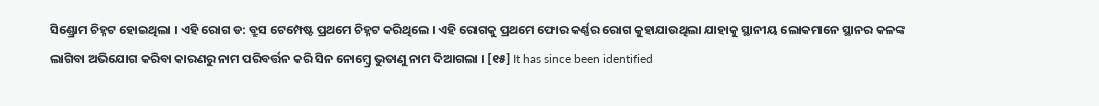ସିଣ୍ଡ୍ରୋମ‌ ଚିହ୍ନଟ ହୋଇଥିଲା । ଏହି ରୋଗ ଡ: ବ୍ରୁସ ଟେମ୍ପେଷ୍ଟ ପ୍ରଥମେ ଚିହ୍ନଟ କରିଥିଲେ । ଏହି ରୋଗକୁ ପ୍ରଥମେ ଫୋର କର୍ଣ୍ଣର ରୋଗ କୁହାଯାଉଥିଲା ଯାହାକୁ ସ୍ଥାନୀୟ ଲୋକମାନେ ସ୍ଥାନର କଳଙ୍କ ଲାଗିବା ଅଭିଯୋଗ କରିବା କାରଣରୁ ନାମ ପରିବର୍ତ୍ତନ କରି ସିନ ନୋମ୍ବ୍ରେ ଭୁତାଣୁ ନାମ ଦିଆଗଲା । [୧୫] It has since been identified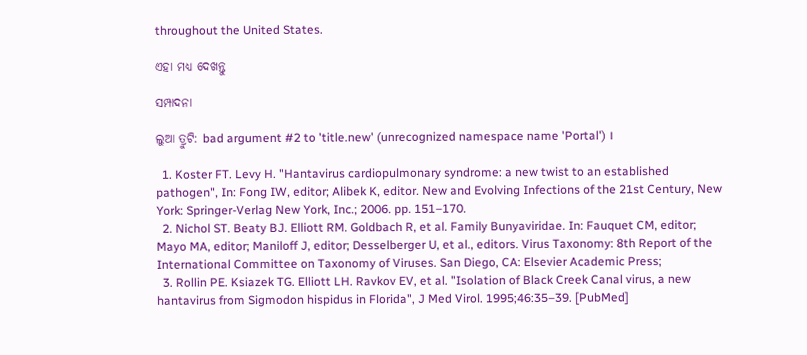throughout the United States.

ଏହା ମଧ୍ୟ ଦେଖନ୍ତୁ

ସମ୍ପାଦନା

ଲୁଆ ତ୍ରୁଟି: bad argument #2 to 'title.new' (unrecognized namespace name 'Portal') ।

  1. Koster FT. Levy H. "Hantavirus cardiopulmonary syndrome: a new twist to an established pathogen", In: Fong IW, editor; Alibek K, editor. New and Evolving Infections of the 21st Century, New York: Springer-Verlag New York, Inc.; 2006. pp. 151–170.
  2. Nichol ST. Beaty BJ. Elliott RM. Goldbach R, et al. Family Bunyaviridae. In: Fauquet CM, editor; Mayo MA, editor; Maniloff J, editor; Desselberger U, et al., editors. Virus Taxonomy: 8th Report of the International Committee on Taxonomy of Viruses. San Diego, CA: Elsevier Academic Press;
  3. Rollin PE. Ksiazek TG. Elliott LH. Ravkov EV, et al. "Isolation of Black Creek Canal virus, a new hantavirus from Sigmodon hispidus in Florida", J Med Virol. 1995;46:35–39. [PubMed]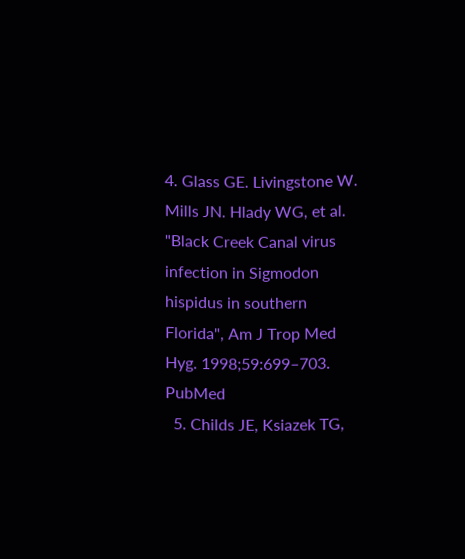4. Glass GE. Livingstone W. Mills JN. Hlady WG, et al. "Black Creek Canal virus infection in Sigmodon hispidus in southern Florida", Am J Trop Med Hyg. 1998;59:699–703. PubMed
  5. Childs JE, Ksiazek TG,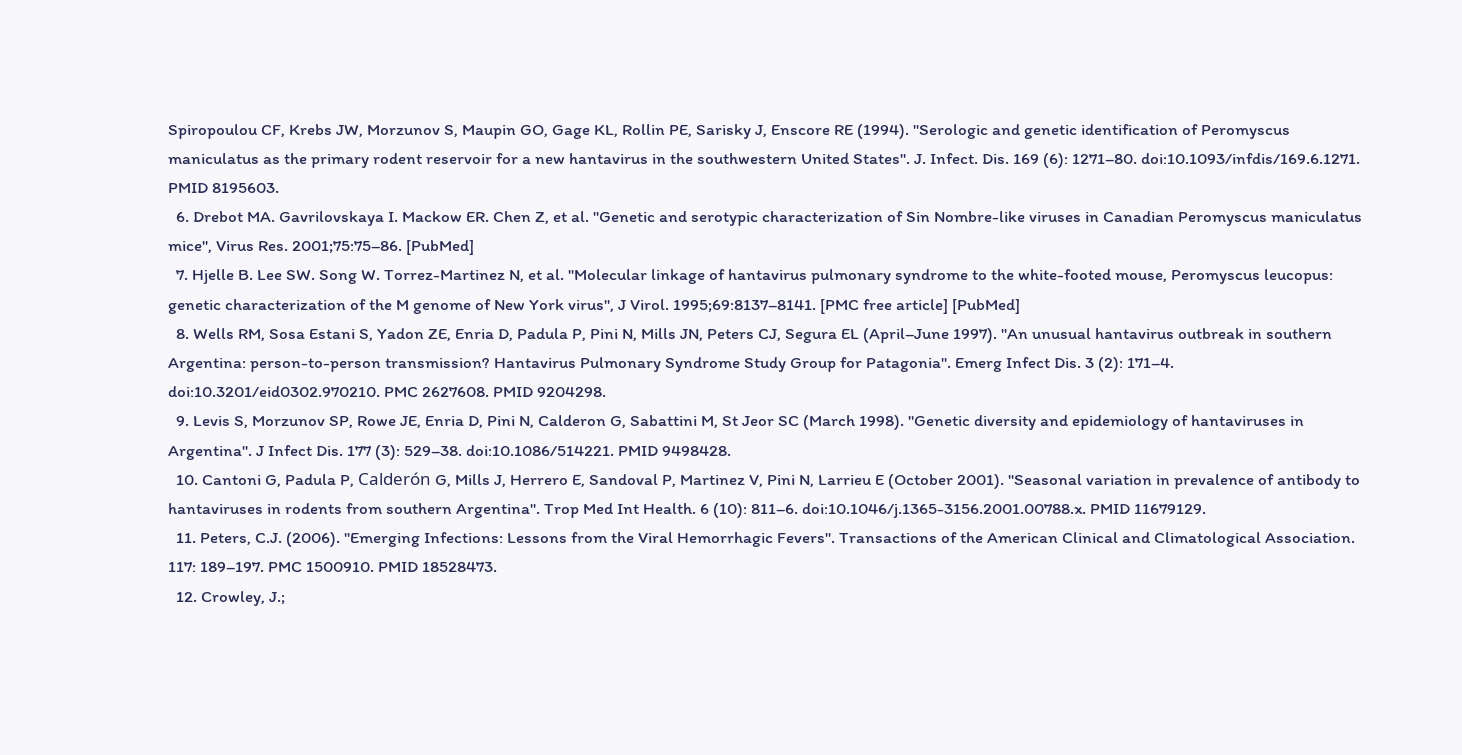Spiropoulou CF, Krebs JW, Morzunov S, Maupin GO, Gage KL, Rollin PE, Sarisky J, Enscore RE (1994). "Serologic and genetic identification of Peromyscus maniculatus as the primary rodent reservoir for a new hantavirus in the southwestern United States". J. Infect. Dis. 169 (6): 1271–80. doi:10.1093/infdis/169.6.1271. PMID 8195603.
  6. Drebot MA. Gavrilovskaya I. Mackow ER. Chen Z, et al. "Genetic and serotypic characterization of Sin Nombre-like viruses in Canadian Peromyscus maniculatus mice", Virus Res. 2001;75:75–86. [PubMed]
  7. Hjelle B. Lee SW. Song W. Torrez-Martinez N, et al. "Molecular linkage of hantavirus pulmonary syndrome to the white-footed mouse, Peromyscus leucopus: genetic characterization of the M genome of New York virus", J Virol. 1995;69:8137–8141. [PMC free article] [PubMed]
  8. Wells RM, Sosa Estani S, Yadon ZE, Enria D, Padula P, Pini N, Mills JN, Peters CJ, Segura EL (April–June 1997). "An unusual hantavirus outbreak in southern Argentina: person-to-person transmission? Hantavirus Pulmonary Syndrome Study Group for Patagonia". Emerg Infect Dis. 3 (2): 171–4. doi:10.3201/eid0302.970210. PMC 2627608. PMID 9204298.
  9. Levis S, Morzunov SP, Rowe JE, Enria D, Pini N, Calderon G, Sabattini M, St Jeor SC (March 1998). "Genetic diversity and epidemiology of hantaviruses in Argentina". J Infect Dis. 177 (3): 529–38. doi:10.1086/514221. PMID 9498428.
  10. Cantoni G, Padula P, Calderón G, Mills J, Herrero E, Sandoval P, Martinez V, Pini N, Larrieu E (October 2001). "Seasonal variation in prevalence of antibody to hantaviruses in rodents from southern Argentina". Trop Med Int Health. 6 (10): 811–6. doi:10.1046/j.1365-3156.2001.00788.x. PMID 11679129.
  11. Peters, C.J. (2006). "Emerging Infections: Lessons from the Viral Hemorrhagic Fevers". Transactions of the American Clinical and Climatological Association. 117: 189–197. PMC 1500910. PMID 18528473.
  12. Crowley, J.;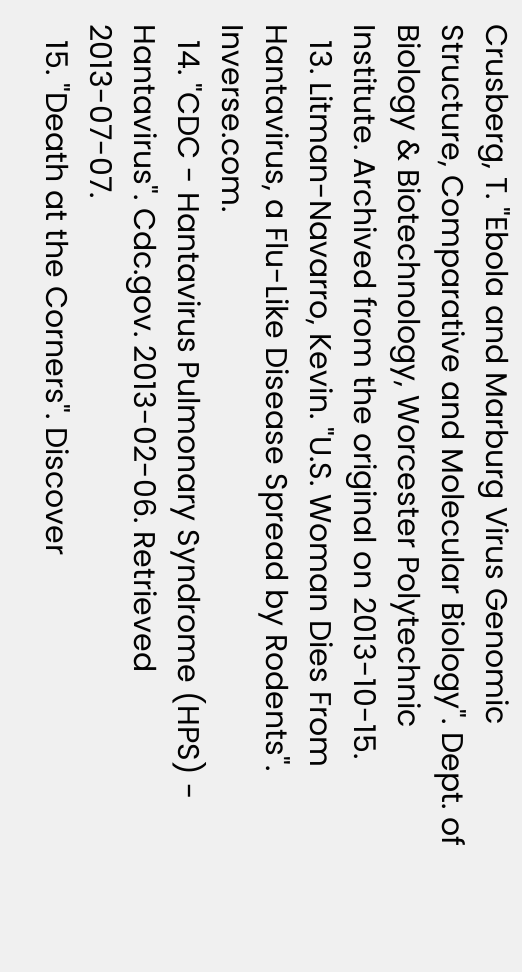Crusberg, T. "Ebola and Marburg Virus Genomic Structure, Comparative and Molecular Biology". Dept. of Biology & Biotechnology, Worcester Polytechnic Institute. Archived from the original on 2013-10-15.
  13. Litman-Navarro, Kevin. "U.S. Woman Dies From Hantavirus, a Flu-Like Disease Spread by Rodents". Inverse.com.
  14. "CDC - Hantavirus Pulmonary Syndrome (HPS) - Hantavirus". Cdc.gov. 2013-02-06. Retrieved 2013-07-07.
  15. "Death at the Corners". Discover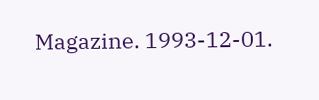Magazine. 1993-12-01.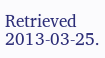Retrieved 2013-03-25.